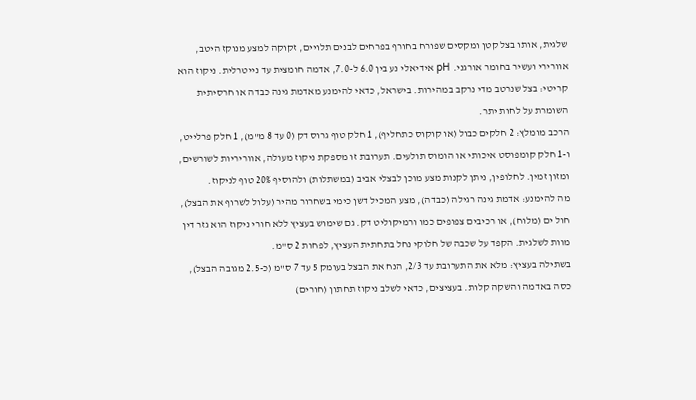שלגית, אותו בצל קטן ומקסים שפורח בחורף בפרחים לבנים תלויים, זקוקה למצע מנוקז היטב, אוורירי ועשיר בחומר אורגני. pH אידיאלי נע בין 6.0 ל-7.0, אדמה חומצית עד נייטרלית. ניקוז הוא קריטי: בצל שנרטב מדי נרקב במהירות. בישראל, כדאי להימנע מאדמת גינה כבדה או חרסיתית השומרת על לחות יתר.
הרכב מומלץ: 2 חלקים כבול (או קוקוס כתחליף), 1 חלק טוף גרוס דק (0 עד 8 מ"מ), 1 חלק פרלייט, ו-1 חלק קומפוסט איכותי או הומוס תולעים. תערובת זו מספקת ניקוז מעולה, אווריריות לשורשים, ומזון זמין. לחלופין, ניתן לקנות מצע מוכן לבצלי אביב (במשתלות) ולהוסיף 20% טוף לניקוז.
מה להימנע: אדמת גינה רגילה (כבדה), מצע המכיל דשן כימי בשחרור מהיר (עלול לשרוף את הבצל), חול ים (מלוח), או רכיבים צפופים כמו ורמיקוליט דק. גם שימוש בעציץ ללא חורי ניקוז הוא גזר דין מוות לשלגית. הקפד על שכבה של חלוקי נחל בתחתית העציץ, לפחות 2 ס"מ.
בשתילה בעציץ: מלא את התערובת עד 2/3, הנח את הבצל בעומק 5 עד 7 ס"מ (כ-2.5 מגובה הבצל), כסה באדמה והשקה קלות. בעציצים, כדאי לשלב ניקוז תחתון (חורים)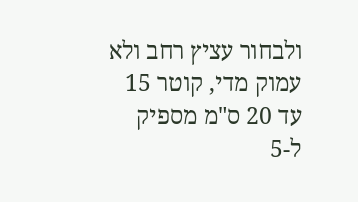ולבחור עציץ רחב ולא עמוק מדי, קוטר 15 עד 20 ס"מ מספיק ל-5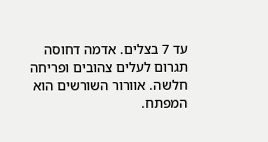עד 7 בצלים. אדמה דחוסה תגרום לעלים צהובים ופריחה חלשה. אוורור השורשים הוא המפתח.